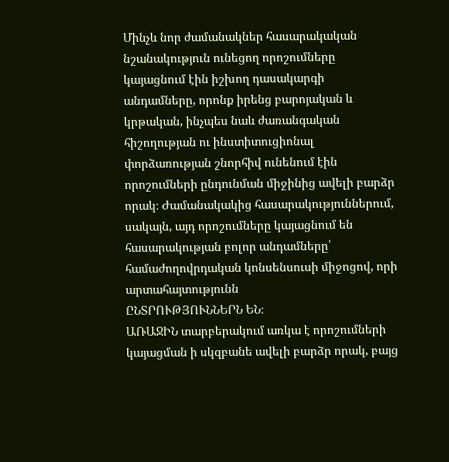Մինչև նոր ժամանակներ հասարակական նշանակություն ունեցող որոշումները կայացնում էին իշխող դասակարգի անդամները, որոնք իրենց բարոյական և կրթական, ինչպես նաև ժառանգական հիշողության ու ինստիտուցիոնալ փորձառության շնորհիվ ունենում էին որոշումների ընդունման միջինից ավելի բարձր որակ։ Ժամանակակից հասարակություններում, սակայն, այդ որոշումները կայացնում են հասարակության բոլոր անդամները՝ համաժողովրդական կոնսենսուսի միջոցով, որի արտահայտությունն
ԸՆՏՐՈՒԹՅՈՒՆՆԵՐՆ ԵՆ։
ԱՌԱՋԻՆ տարբերակում առկա է որոշումների կայացման ի սկզբանե ավելի բարձր որակ, բայց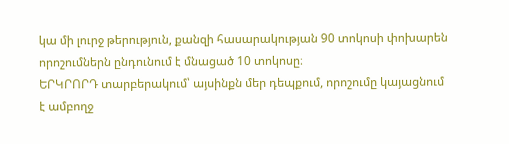կա մի լուրջ թերություն, քանզի հասարակության 90 տոկոսի փոխարեն որոշումներն ընդունում է մնացած 10 տոկոսը։
ԵՐԿՐՈՐԴ տարբերակում՝ այսինքն մեր դեպքում, որոշումը կայացնում է ամբողջ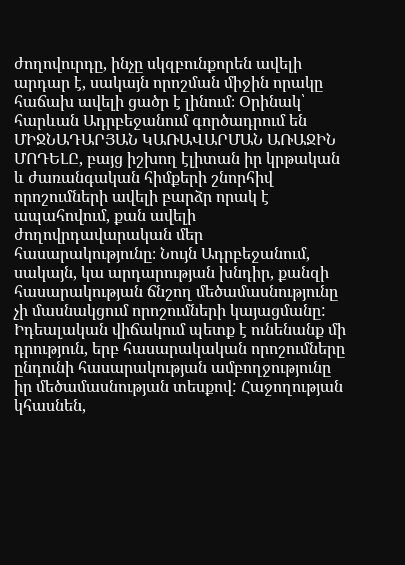ժողովուրդը, ինչը սկզբունքորեն ավելի արդար է, սակայն որոշման միջին որակը հաճախ ավելի ցածր է լինում։ Օրինակ՝ հարևան Ադրբեջանում գործադրում են
ՄԻՋՆԱԴԱՐՅԱՆ ԿԱՌԱՎԱՐՄԱՆ ԱՌԱՋԻՆ ՄՈԴԵԼԸ, բայց իշխող էլիտան իր կրթական և ժառանգական հիմքերի շնորհիվ որոշումների ավելի բարձր որակ է ապահովում, քան ավելի ժողովրդավարական մեր հասարակությունը։ Նույն Ադրբեջանում, սակայն, կա արդարության խնդիր, քանզի հասարակության ճնշող մեծամասնությունը չի մասնակցում որոշումների կայացմանը:
Իդեալական վիճակում պետք է ունենանք մի դրություն, երբ հասարակական որոշումները ընդունի հասարակության ամբողջությունը իր մեծամասնության տեսքով: Հաջողության կհասնեն,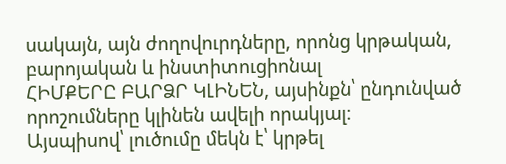սակայն, այն ժողովուրդները, որոնց կրթական, բարոյական և ինստիտուցիոնալ
ՀԻՄՔԵՐԸ ԲԱՐՁՐ ԿԼԻՆԵՆ, այսինքն՝ ընդունված որոշումները կլինեն ավելի որակյալ։
Այսպիսով՝ լուծումը մեկն է՝ կրթել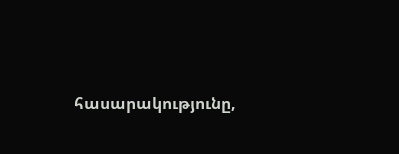հասարակությունը,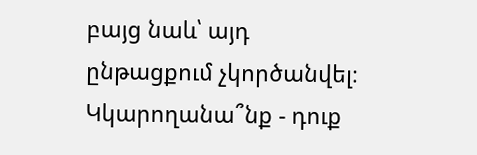բայց նաև՝ այդ ընթացքում չկործանվել։
Կկարողանա՞նք - դուք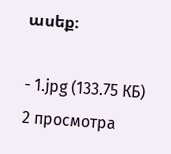ասեք։

- 1.jpg (133.75 КБ) 2 просмотра